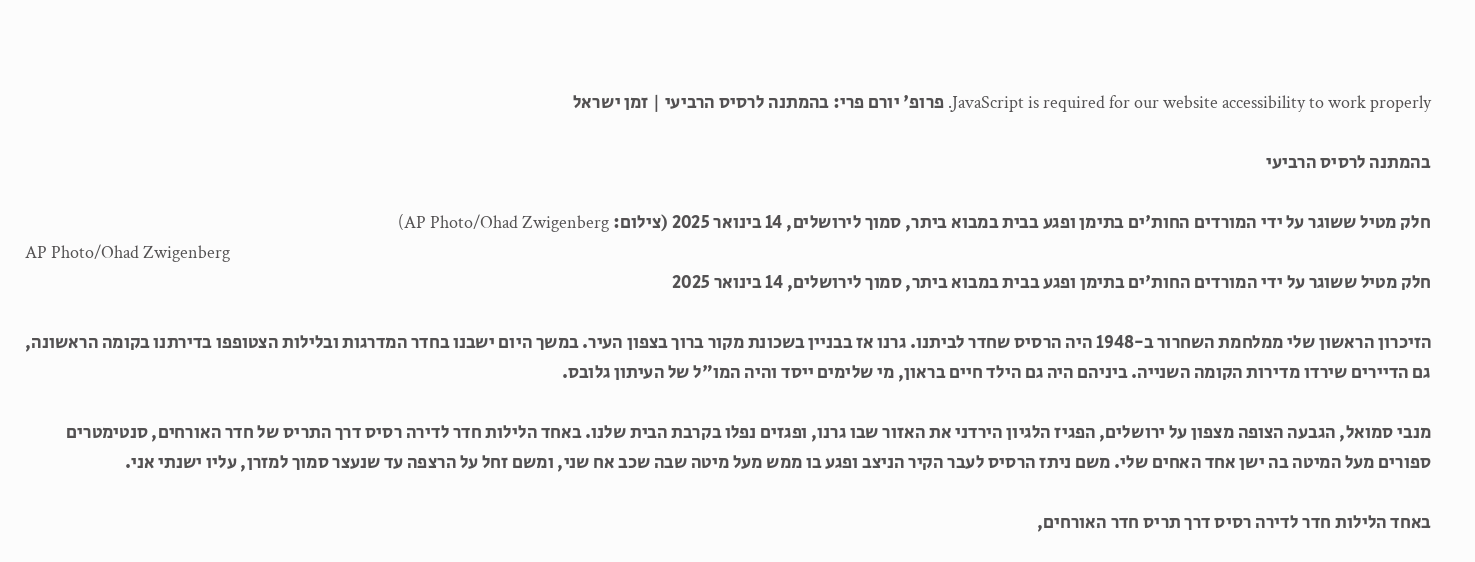JavaScript is required for our website accessibility to work properly. פרופ' יורם פרי: בהמתנה לרסיס הרביעי | זמן ישראל

בהמתנה לרסיס הרביעי

חלק מטיל ששוגר על ידי המורדים החות'ים בתימן ופגע בבית במבוא ביתר, סמוך לירושלים, 14 בינואר 2025 (צילום: AP Photo/Ohad Zwigenberg)
AP Photo/Ohad Zwigenberg
חלק מטיל ששוגר על ידי המורדים החות'ים בתימן ופגע בבית במבוא ביתר, סמוך לירושלים, 14 בינואר 2025

הזיכרון הראשון שלי ממלחמת השחרור ב-1948 היה הרסיס שחדר לביתנו. גרנו אז בבניין בשכונת מקור ברוך בצפון העיר. במשך היום ישבנו בחדר המדרגות ובלילות הצטופפו בדירתנו בקומה הראשונה, גם הדיירים שירדו מדירות הקומה השנייה. ביניהם היה גם הילד חיים בראון, מי שלימים ייסד והיה המו"ל של העיתון גלובס.

מנבי סמואל, הגבעה הצופה מצפון על ירושלים, הפגיז הלגיון הירדני את האזור שבו גרנו, ופגזים נפלו בקרבת הבית שלנו. באחד הלילות חדר לדירה רסיס דרך התריס של חדר האורחים, סנטימטרים ספורים מעל המיטה בה ישן אחד האחים שלי. משם ניתז הרסיס לעבר הקיר הניצב ופגע בו ממש מעל מיטה שבה שכב אח שני, ומשם זחל על הרצפה עד שנעצר סמוך למזרן, עליו ישנתי אני.

באחד הלילות חדר לדירה רסיס דרך תריס חדר האורחים,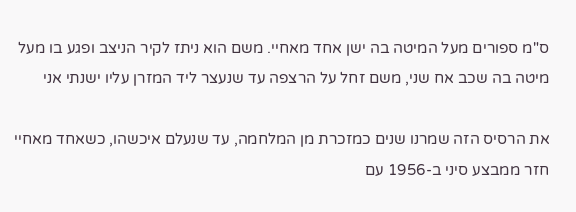ס"מ ספורים מעל המיטה בה ישן אחד מאחיי. משם הוא ניתז לקיר הניצב ופגע בו מעל מיטה בה שכב אח שני, משם זחל על הרצפה עד שנעצר ליד המזרן עליו ישנתי אני

את הרסיס הזה שמרנו שנים כמזכרת מן המלחמה, עד שנעלם איכשהו, כשאחד מאחיי חזר ממבצע סיני ב-1956 עם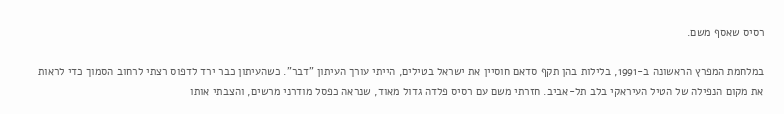רסיס שאסף משם.

במלחמת המפרץ הראשונה ב-1991, בלילות בהן תקף סדאם חוסיין את ישראל בטילים, הייתי עורך העיתון "דבר". כשהעיתון כבר ירד לדפוס רצתי לרחוב הסמוך כדי לראות את מקום הנפילה של הטיל העיראקי בלב תל-אביב. חזרתי משם עם רסיס פלדה גדול מאוד, שנראה כפסל מודרני מרשים, והצבתי אותו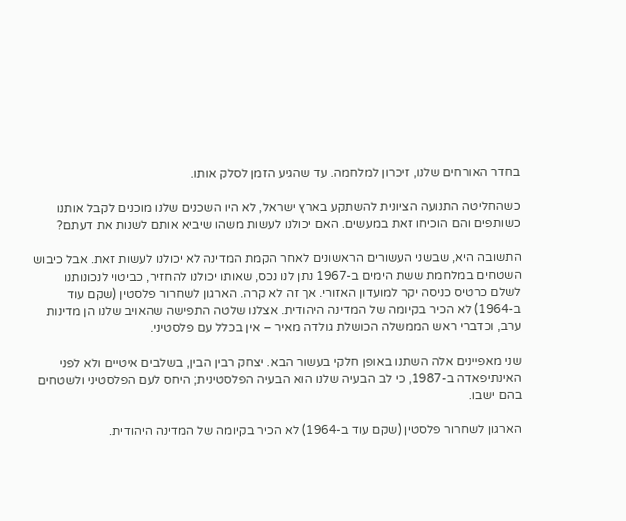בחדר האורחים שלנו, זיכרון למלחמה. עד שהגיע הזמן לסלק אותו.

כשהחליטה התנועה הציונית להשתקע בארץ ישראל, לא היו השכנים שלנו מוכנים לקבל אותנו כשותפים והם הוכיחו זאת במעשים. האם יכולנו לעשות משהו שיביא אותם לשנות את דעתם?

התשובה היא, שבשני העשורים הראשונים לאחר הקמת המדינה לא יכולנו לעשות זאת. אבל כיבוש השטחים במלחמת ששת הימים ב-1967 נתן לנו נכס, שאותו יכולנו להחזיר, כביטוי לנכונותנו לשלם כרטיס כניסה יקר למועדון האזורי. אך זה לא קרה. הארגון לשחרור פלסטין (שקם עוד ב-1964) לא הכיר בקיומה של המדינה היהודית. אצלנו שלטה התפישה שהאויב שלנו הן מדינות ערב, וכדברי ראש הממשלה הכושלת גולדה מאיר – אין בכלל עם פלסטיני.

שני מאפיינים אלה השתנו באופן חלקי בעשור הבא. יצחק רבין הבין, בשלבים איטיים ולא לפני האינתיפאדה ב-1987, כי לב הבעיה שלנו הוא הבעיה הפלסטינית; היחס לעם הפלסטיני ולשטחים בהם ישבו.

הארגון לשחרור פלסטין (שקם עוד ב-1964) לא הכיר בקיומה של המדינה היהודית.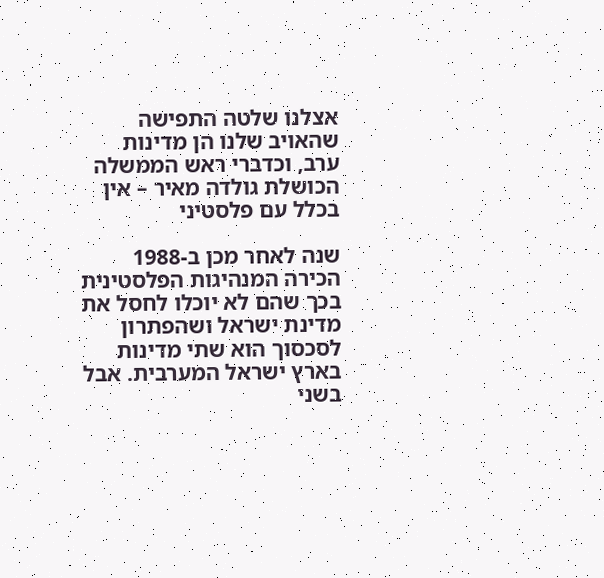אצלנו שלטה התפישה שהאויב שלנו הן מדינות ערב, וכדברי ראש הממשלה הכושלת גולדה מאיר – אין בכלל עם פלסטיני

שנה לאחר מכן ב-1988 הכירה המנהיגות הפלסטינית בכך שהם לא יוכלו לחסל את מדינת ישראל ושהפתרון לסכסוך הוא שתי מדינות בארץ ישראל המערבית. אבל בשני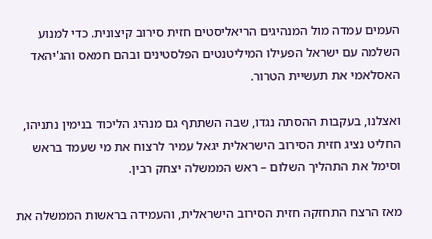העמים עמדה מול המנהיגים הריאליסטים חזית סירוב קיצונית. כדי למנוע השלמה עם ישראל הפעילו המיליטנטים הפלסטינים ובהם חמאס והג'יהאד האסלאמי את תעשיית הטרור.

ואצלנו, בעקבות ההסתה נגדו, שבה השתתף גם מנהיג הליכוד בנימין נתניהו, החליט נציג חזית הסירוב הישראלית יגאל עמיר לרצוח את מי שעמד בראש וסימל את התהליך השלום – ראש הממשלה יצחק רבין.

מאז הרצח התחזקה חזית הסירוב הישראלית, והעמידה בראשות הממשלה את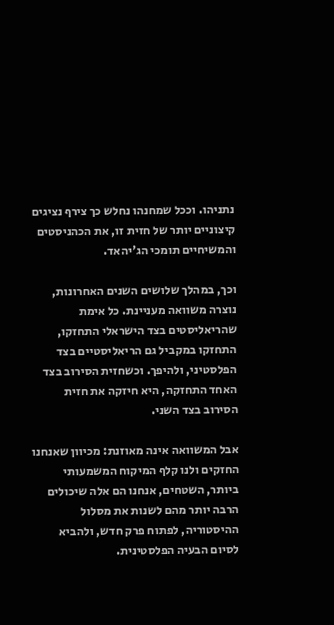נתניהו. וככל שמחנהו נחלש כך צירף נציגים קיצוניים יותר של חזית זו, את הכהניסטים והמשיחיים תומכי הג'יהאד.

וכך, במהלך שלושים השנים האחרונות, נוצרה משוואה מעניינת. כל אימת שהריאליסטים בצד הישראלי התחזקו, התחזקו במקביל גם הריאליסטיים בצד הפלסטיני, ולהיפך. וכשחזית הסירוב בצד האחד התחזקה, היא חיזקה את חזית הסירוב בצד השני.

אבל המשוואה אינה מאוזנת: מכיוון שאנחנו החזקים ולנו קלף המיקוח המשמעותי ביותר, השטחים, אנחנו הם אלה שיכולים הרבה יותר מהם לשנות את מסלול ההיסטוריה, לפתוח פרק חדש, ולהביא לסיום הבעיה הפלסטינית.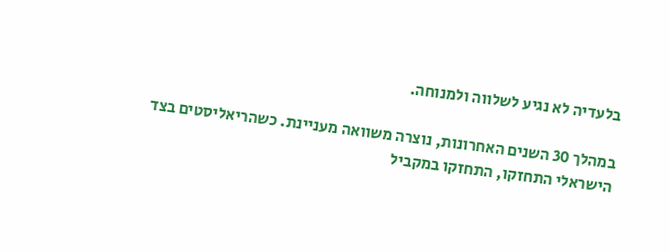בלעדיה לא נגיע לשלווה ולמנוחה.

במהלך 30 השנים האחרונות, נוצרה משוואה מעניינת. כשהריאליסטים בצד הישראלי התחזקו, התחזקו במקביל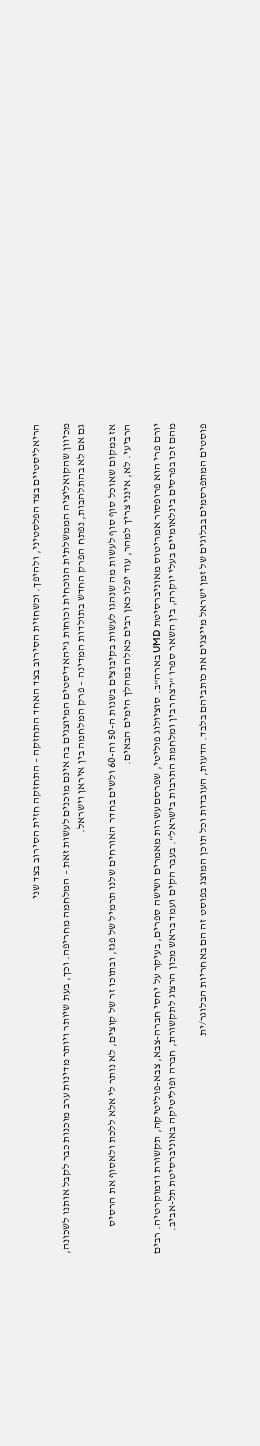הריאליסטיים בצד הפלסטיני, ולהיפך. וכשחזית הסירוב בצד האחד התחזקה – התחזקה חזית הסירוב בצד שני

מכיוון שהקואליציה הממשלתית הנוכחית וכוחות ג'יהאדיסטים המיוצגים בה אינם מוכנים לעשות זאת – המלחמה מחריפה. וכך, בעת שיותר ויותר מדינות ערב מוכנות כבר לקבל אותנו לשכונה, גם אם לא בהתלהבות, נפתח הפרק החדש בתולדות המדינה – פרק המלחמה בין איראן וישראל.

אז במקום שאוכל סוף סוף לעשות מה שנהגו לעשות בקיבוצים בשנות ה-50 וה-60 ולשים בחדר האורחים שלנו תרמיל של פגז, ובתוכו זר של קוצים, לא נותר לי אלא ללכת ולאסוף את הרסיס הרביעי. לא, אינני צריך למהר, עוד יפלו כאן רבים כאלה במהלך הימים הבאים.

יורם פרי הוא פרופסור אמריטוס מאוניברסיטת UMD בארה"ב. סוציולוג פוליטי, שפרסם עשרות מאמרים ושישה ספרים, בעיקר על יחסי חברה-צבא, צבא-פוליטיקה, תקשורת ודמוקרטיה. רבים מהם זכו בפרסים בינלאומיים בעלי יוקרה, בין השאר ספרו "רצח רבין ומלחמת התרבות בישראל". בעבר הקים ועמד בראש מכון הרצוג לתקשורת, חברה ופוליטיקה באוניברסיטת תל-אביב.

פוסטים המתפרסמים בבלוגים של זמן ישראל מייצגים את כותביהם בלבד. הדעות, העובדות וכל תוכן המוצג בפוסט זה הם באחריות הבלוגר/ית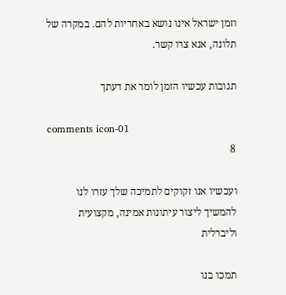וזמן ישראל אינו נושא באחריות להם. במקרה של תלונה, אנא צרו קשר.

תגובות עכשיו הזמן לומר את דעתך

comments icon-01
8

ועכשיו אנו זקוקים לתמיכה שלך עזרו לנו להמשיך ליצור עיתונות אמינה, מקצועית וליברלית

תמכו בנו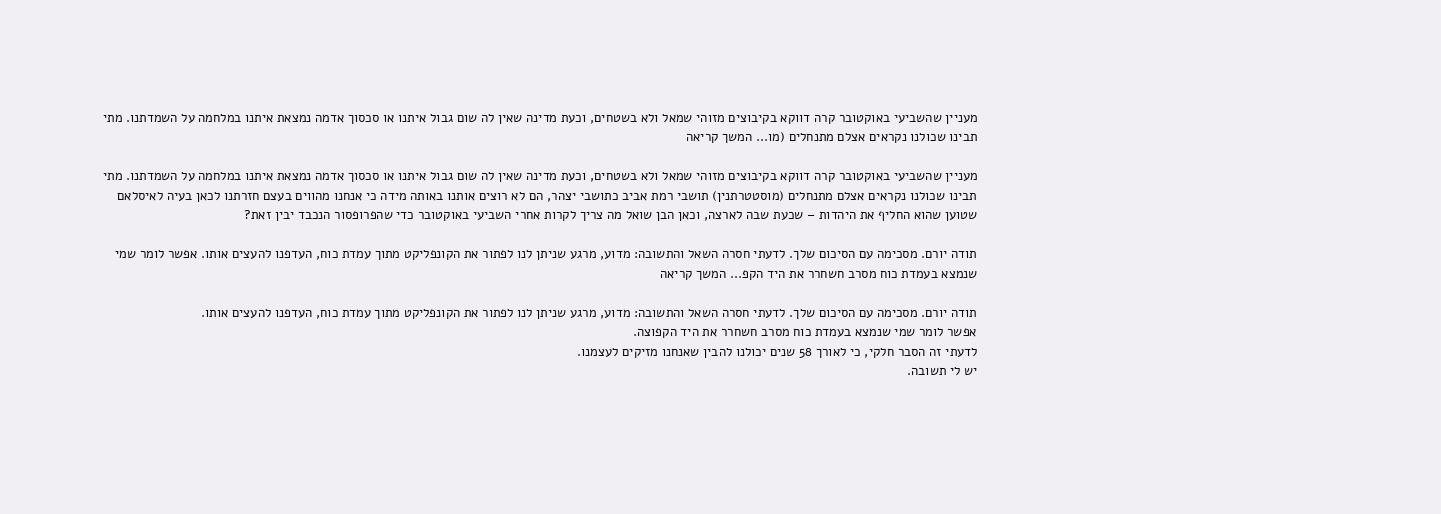מעניין שהשביעי באוקטובר קרה דווקא בקיבוצים מזוהי שמאל ולא בשטחים, וכעת מדינה שאין לה שום גבול איתנו או סכסוך אדמה נמצאת איתנו במלחמה על השמדתנו. מתי תבינו שכולנו נקראים אצלם מתנחלים (מו... המשך קריאה

מעניין שהשביעי באוקטובר קרה דווקא בקיבוצים מזוהי שמאל ולא בשטחים, וכעת מדינה שאין לה שום גבול איתנו או סכסוך אדמה נמצאת איתנו במלחמה על השמדתנו. מתי תבינו שכולנו נקראים אצלם מתנחלים (מוסטטרתנין) תושבי רמת אביב כתושבי יצהר, הם לא רוצים אותנו באותה מידה כי אנחנו מהווים בעצם חזרתנו לכאן בעיה לאיסלאם שטוען שהוא החליף את היהדות – שכעת שבה לארצה, וכאן הבן שואל מה צריך לקרות אחרי השביעי באוקטובר כדי שהפרופסור הנכבד יבין זאת?

תודה יורם. מסכימה עם הסיכום שלך. לדעתי חסרה השאל והתשובה: מדוע, מרגע שניתן לנו לפתור את הקונפליקט מתוך עמדת כוח, העדפנו להעצים אותו. אפשר לומר שמי שנמצא בעמדת כוח מסרב חשחרר את היד הקפ... המשך קריאה

תודה יורם. מסכימה עם הסיכום שלך. לדעתי חסרה השאל והתשובה: מדוע, מרגע שניתן לנו לפתור את הקונפליקט מתוך עמדת כוח, העדפנו להעצים אותו.
אפשר לומר שמי שנמצא בעמדת כוח מסרב חשחרר את היד הקפוצה.
לדעתי זה הסבר חלקי, כי לאורך 58 שנים יכולנו להבין שאנחנו מזיקים לעצמנו.
יש לי תשובה.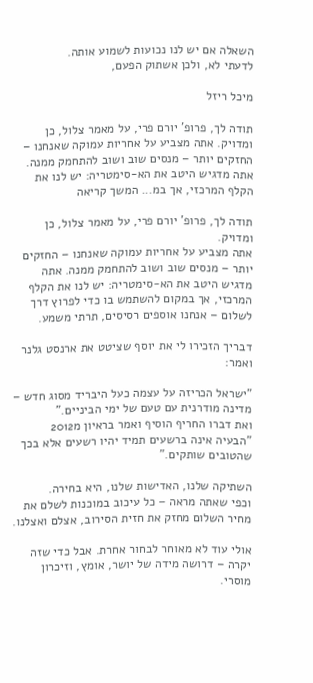השאלה אם יש לנו נכועות לשמוע אותה.
לדעתי לא, ולכן אשתוק הפעם,

מיכל ריזל

תודה לך, פרופ’ יורם פרי, על מאמר צלול, כן ומדויק. אתה מצביע על אחריות עמוקה שאנחנו – החזקים יותר – מנסים שוב ושוב להתחמק ממנה. אתה מדגיש היטב את הא-סימטריה: יש לנו את הקלף המרכזי, אך במ... המשך קריאה

תודה לך, פרופ' יורם פרי, על מאמר צלול, כן ומדויק.
אתה מצביע על אחריות עמוקה שאנחנו – החזקים יותר – מנסים שוב ושוב להתחמק ממנה. אתה מדגיש היטב את הא-סימטריה: יש לנו את הקלף המרכזי, אך במקום להשתמש בו כדי לפרוץ דרך לשלום – אנחנו אוספים רסיסים, תרתי משמע.

דבריך הזכירו לי את יוסף שציטט את ארנסט גלנר ואמר:

"ישראל הכריזה על עצמה כעל היבריד מסוג חדש – מדינה מודרנית עם טעם של ימי הביניים."
ואת דברו החריף הוסיף ואמר בראיון מ2012
"הבעיה אינה ברשעים תמיד יהיו רשעים אלא בכך שהטובים שותקים."

השתיקה שלנו, האדישות שלנו, היא בחירה.
וכפי שאתה מראה – כל עיכוב במוכנות לשלם את מחיר השלום מחזק את חזית הסירוב, אצלם ואצלנו.

אולי עוד לא מאוחר לבחור אחרת. אבל כדי שזה יקרה – דרושה מידה של יושר, אומץ, וזיכרון מוסרי.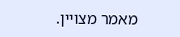מאמר מצויין.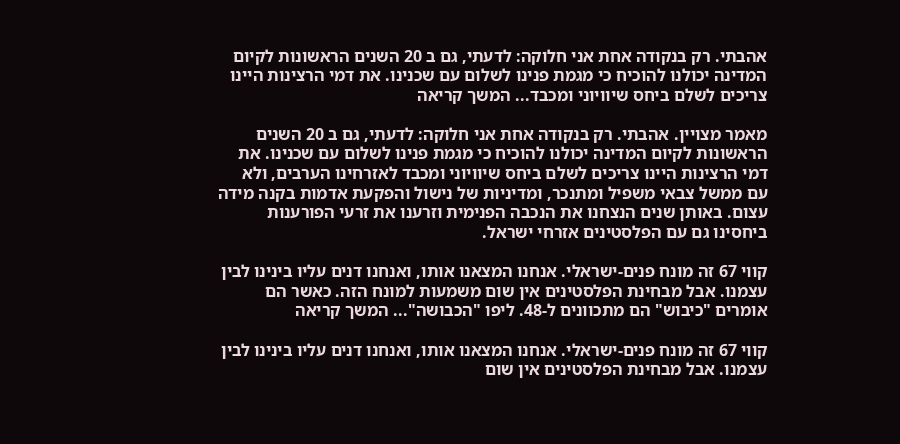אהבתי. רק בנקודה אחת אני חלוקה: לדעתי, גם ב 20 השנים הראשונות לקיום המדינה יכולנו להוכיח כי מגמת פנינו לשלום עם שכנינו. את דמי הרצינות היינו צריכים לשלם ביחס שיוויוני ומכבד... המשך קריאה

מאמר מצויין. אהבתי. רק בנקודה אחת אני חלוקה: לדעתי, גם ב 20 השנים הראשונות לקיום המדינה יכולנו להוכיח כי מגמת פנינו לשלום עם שכנינו. את דמי הרצינות היינו צריכים לשלם ביחס שיוויוני ומכבד לאזרחינו הערבים, ולא עם ממשל צבאי משפיל ומתנכר, ומדיניות של נישול והפקעת אדמות בקנה מידה עצום. באותן שנים הנצחנו את הנכבה הפנימית וזרענו את זרעי הפורענות ביחסינו גם עם הפלסטינים אזרחי ישראל.

קווי 67 זה מונח פנים-ישראלי. אנחנו המצאנו אותו, ואנחנו דנים עליו בינינו לבין עצמנו. אבל מבחינת הפלסטינים אין שום משמעות למונח הזה. כאשר הם אומרים "כיבוש" הם מתכוונים ל-48. ליפו "הכבושה"... המשך קריאה

קווי 67 זה מונח פנים-ישראלי. אנחנו המצאנו אותו, ואנחנו דנים עליו בינינו לבין עצמנו. אבל מבחינת הפלסטינים אין שום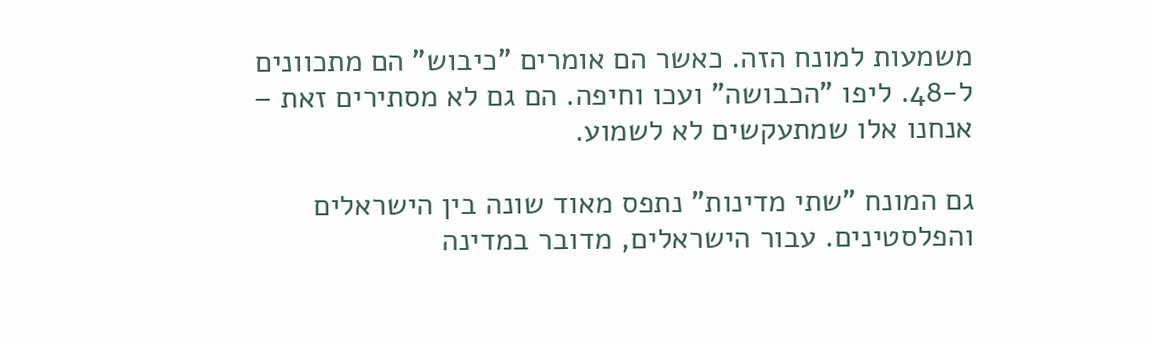משמעות למונח הזה. כאשר הם אומרים "כיבוש" הם מתכוונים ל-48. ליפו "הכבושה" ועכו וחיפה. הם גם לא מסתירים זאת – אנחנו אלו שמתעקשים לא לשמוע.

גם המונח "שתי מדינות" נתפס מאוד שונה בין הישראלים והפלסטינים. עבור הישראלים, מדובר במדינה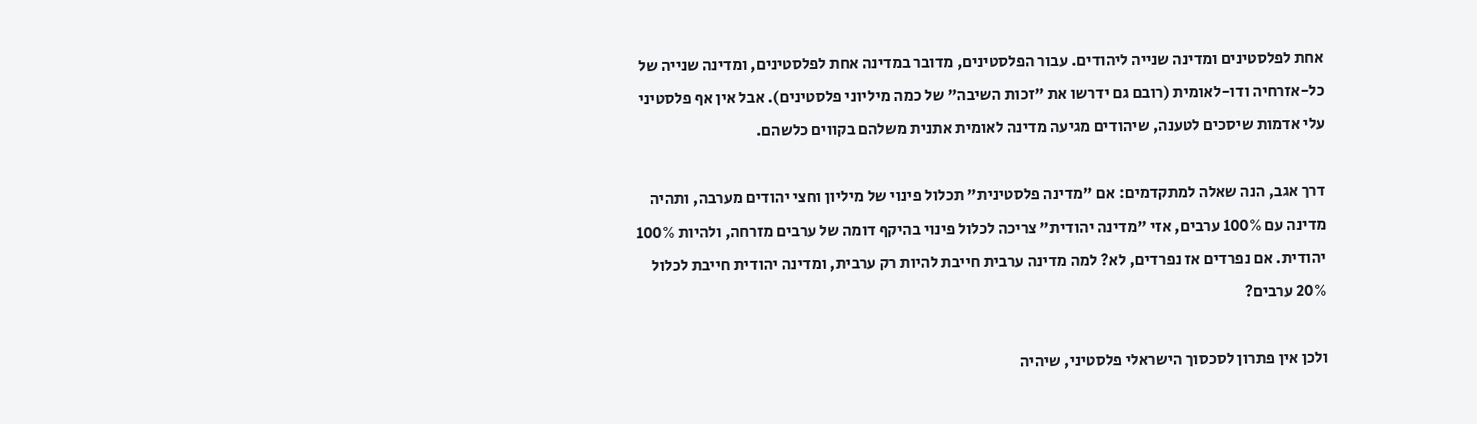אחת לפלסטינים ומדינה שנייה ליהודים. עבור הפלסטינים, מדובר במדינה אחת לפלסטינים, ומדינה שנייה של כל-אזרחיה ודו-לאומית (רובם גם ידרשו את "זכות השיבה" של כמה מיליוני פלסטינים). אבל אין אף פלסטיני עלי אדמות שיסכים לטענה, שיהודים מגיעה מדינה לאומית אתנית משלהם בקווים כלשהם.

דרך אגב, הנה שאלה למתקדמים: אם "מדינה פלסטינית" תכלול פינוי של מיליון וחצי יהודים מערבה, ותהיה מדינה עם 100% ערבים, אזי "מדינה יהודית" צריכה לכלול פינוי בהיקף דומה של ערבים מזרחה, ולהיות 100% יהודית. אם נפרדים אז נפרדים, לא? למה מדינה ערבית חייבת להיות רק ערבית, ומדינה יהודית חייבת לכלול 20% ערבים?

ולכן אין פתרון לסכסוך הישראלי פלסטיני, שיהיה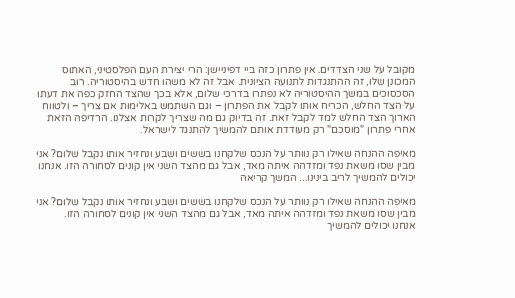מקובל על שני הצדדים. אין פתרון כזה ביי דפיניישן: הרי יצירת העם הפלסטיני, האתוס המכונן שלו, זה ההתנגדות לתנועה הציונית. אבל זה לא משהו חדש בהיסטוריה. רוב הסכסוכים במשך ההיסטוריה לא נפתרו בדרכי שלום, אלא בכך שהצד החזק כפה את דעתו על הצד החלש, הכריח אותו לקבל את הפתרון – וגם השתמש באלימות אם צריך – ולטווח הארוך הצד החלש למד לקבל זאת. זה בדיוק גם מה שצריך לקרות אצלנו. הרדיפה הזאת אחרי פתרון "מוסכם" רק מעודדת אותם להמשיך להתנגד לישראל.

מאיפה ההנחה שאילו רק נוותר על הנכס שלקחנו בששים ושבע ונחזיר אותו נקבל שלום? אני מבין שסו משאת נפד ומזדהה איתה מאד, אבל גם מהצד השני אין קונים לסחורה הזו. אנחנו יכולים להמשיך לריב בינינו... המשך קריאה

מאיפה ההנחה שאילו רק נוותר על הנכס שלקחנו בששים ושבע ונחזיר אותו נקבל שלום? אני מבין שסו משאת נפד ומזדהה איתה מאד, אבל גם מהצד השני אין קונים לסחורה הזו.
אנחנו יכולים להמשיך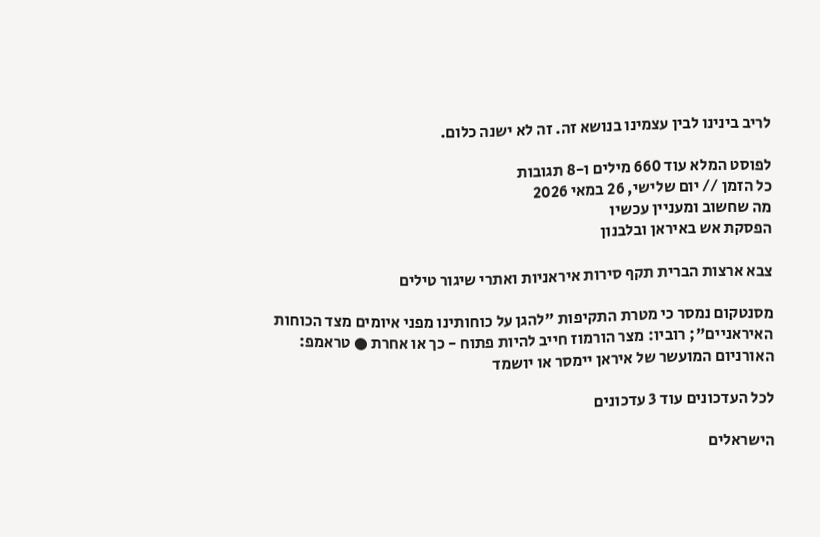לריב בינינו לבין עצמינו בנושא זה. זה לא ישנה כלום.

לפוסט המלא עוד 660 מילים ו-8 תגובות
כל הזמן // יום שלישי, 26 במאי 2026
מה שחשוב ומעניין עכשיו
הפסקת אש באיראן ובלבנון

צבא ארצות הברית תקף סירות איראניות ואתרי שיגור טילים

מסנטקום נמסר כי מטרת התקיפות "להגן על כוחותינו מפני איומים מצד הכוחות האיראניים"; רוביו: מצר הורמוז חייב להיות פתוח - כך או אחרת ● טראמפ: האורניום המועשר של איראן יימסר או יושמד

לכל העדכונים עוד 3 עדכונים

הישראלים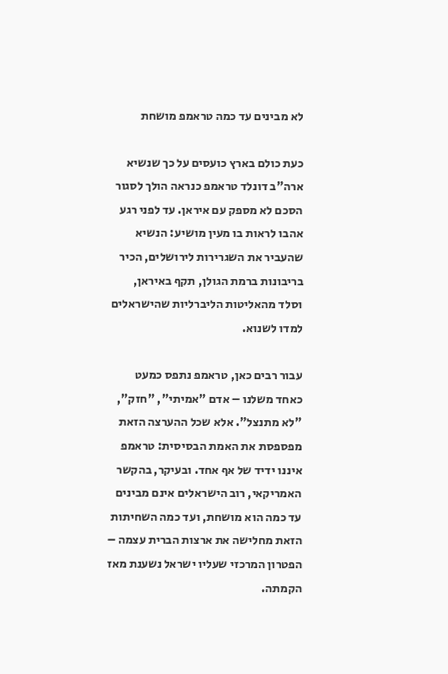לא מבינים עד כמה טראמפ מושחת

כעת כולם בארץ כועסים על כך שנשיא ארה"ב דונלד טראמפ כנראה הולך לסגור הסכם לא מספק עם איראן. עד לפני רגע אהבו לראות בו מעין מושיע: הנשיא שהעביר את השגרירות לירושלים, הכיר בריבונות ברמת הגולן, תקף באיראן, וסלד מהאליטות הליברליות שהישראלים למדו לשנוא.

עבור רבים כאן, טראמפ נתפס כמעט כאחד משלנו – אדם "אמיתי", "חזק", "לא מתנצל". אלא שכל ההערצה הזאת מפספסת את האמת הבסיסית: טראמפ איננו ידיד של אף אחד. ובעיקר, בהקשר האמריקאי, רוב הישראלים אינם מבינים עד כמה הוא מושחת, ועד כמה השחיתות הזאת מחלישה את ארצות הברית עצמה – הפטרון המרכזי שעליו ישראל נשענת מאז הקמתה.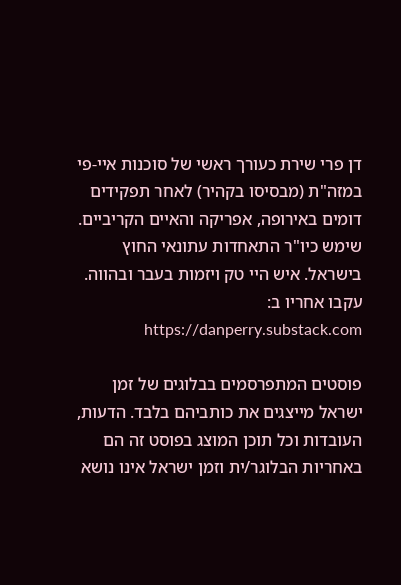דן פרי שירת כעורך ראשי של סוכנות איי-פי במזה"ת (מבסיסו בקהיר) לאחר תפקידים דומים באירופה, אפריקה והאיים הקריביים. שימש כיו"ר התאחדות עתונאי החוץ בישראל. איש היי טק ויזמות בעבר ובהווה. עקבו אחריו ב: https://danperry.substack.com

פוסטים המתפרסמים בבלוגים של זמן ישראל מייצגים את כותביהם בלבד. הדעות, העובדות וכל תוכן המוצג בפוסט זה הם באחריות הבלוגר/ית וזמן ישראל אינו נושא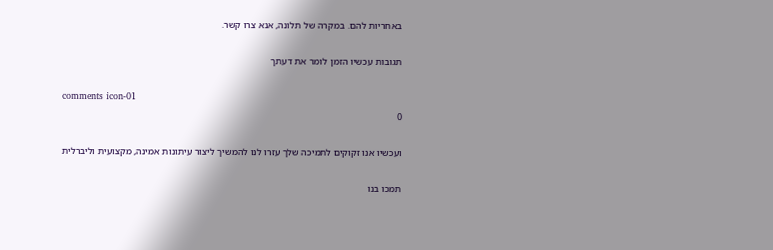באחריות להם. במקרה של תלונה, אנא צרו קשר.

תגובות עכשיו הזמן לומר את דעתך

comments icon-01
0

ועכשיו אנו זקוקים לתמיכה שלך עזרו לנו להמשיך ליצור עיתונות אמינה, מקצועית וליברלית

תמכו בנו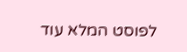לפוסט המלא עוד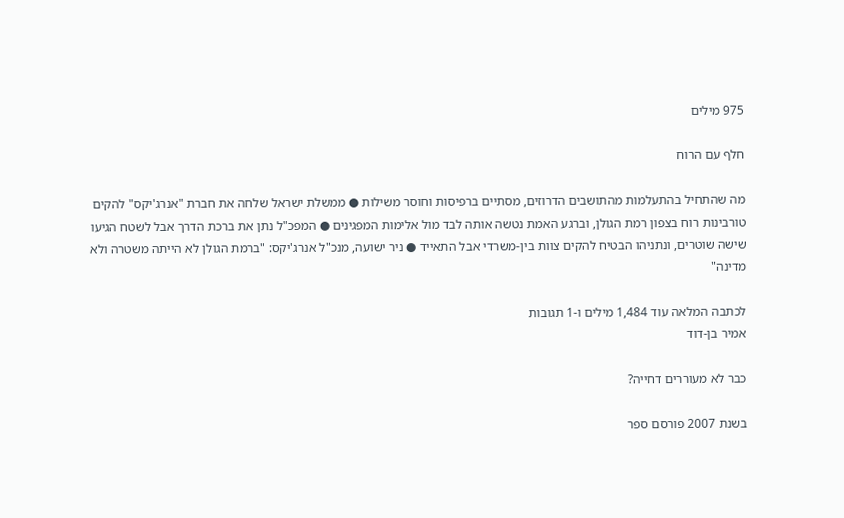975 מילים

חלף עם הרוח

מה שהתחיל בהתעלמות מהתושבים הדרוזים, מסתיים ברפיסות וחוסר משילות ● ממשלת ישראל שלחה את חברת "אנרג'יקס" להקים טורבינות רוח בצפון רמת הגולן, וברגע האמת נטשה אותה לבד מול אלימות המפגינים ● המפכ"ל נתן את ברכת הדרך אבל לשטח הגיעו שישה שוטרים, ונתניהו הבטיח להקים צוות בין-משרדי אבל התאייד ● ניר ישועה, מנכ"ל אנרג'יקס: "ברמת הגולן לא הייתה משטרה ולא מדינה"

לכתבה המלאה עוד 1,484 מילים ו-1 תגובות
אמיר בן-דוד

כבר לא מעוררים דחייה?

בשנת 2007 פורסם ספר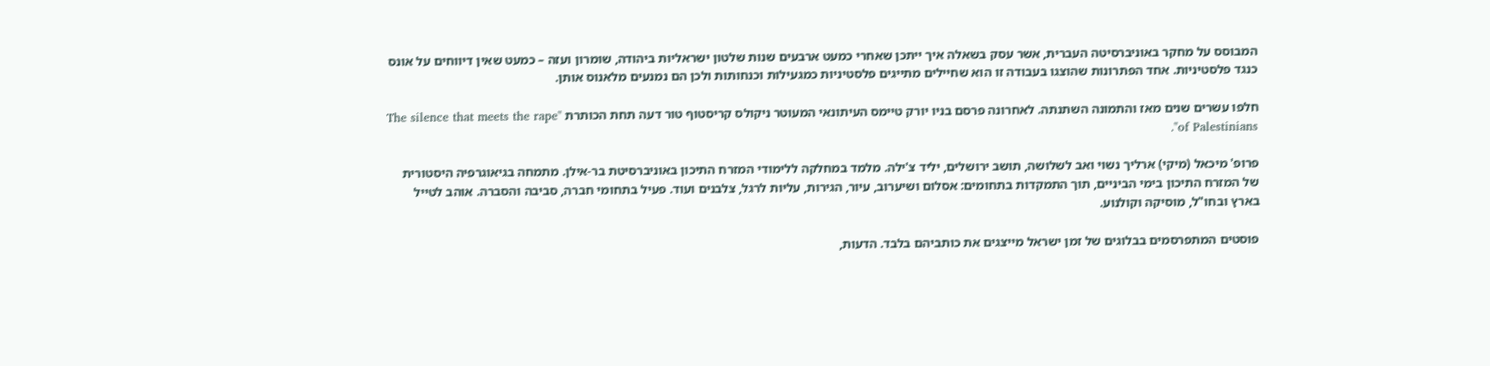המבוסס על מחקר באוניברסיטה העברית, אשר עסק בשאלה איך ייתכן שאחרי כמעט ארבעים שנות שלטון ישראליות ביהודה, שומרון ועזה – כמעט שאין דיווחים על אונס כנגד פלסטיניות. אחד הפתרונות שהוצגו בעבודה זו הוא שחיילים מתייגים פלסטיניות כמגעילות וכנחותות ולכן הם נמנעים מלאנוס אותן.

חלפו עשרים שנים מאז והתמונה השתנתה. לאחרונה פרסם בניו יורק טיימס העיתונאי המעוטר ניקולס קריסטוף טור דעה תחת הכותרת "The silence that meets the rape of Palestinians".

פרופ' מיכאל (מיקי) ארליך נשוי ואב לשלושה, תושב ירושלים, יליד צ'ילה. מלמד במחלקה ללימודי המזרח התיכון באוניברסיטת בר-אילן. מתמחה בגיאוגרפיה היסטורית של המזרח התיכון בימי הביניים, תוך התמקדות בתחומים: אסלום ושיערוב, עיור, הגירות, עליות לרגל, צלבנים ועוד. פעיל בתחומי חברה, סביבה והסברה. אוהב לטייל בארץ ובחו"ל, מוסיקה וקולנוע.

פוסטים המתפרסמים בבלוגים של זמן ישראל מייצגים את כותביהם בלבד. הדעות,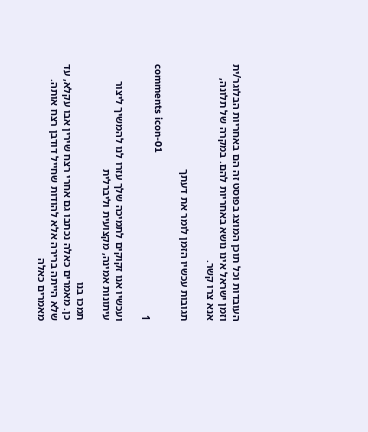העובדות וכל תוכן המוצג בפוסט זה הם באחריות הבלוגר/ית וזמן ישראל אינו נושא באחריות להם. במקרה של תלונה, אנא צרו קשר.

תגובות עכשיו הזמן לומר את דעתך

comments icon-01
1

ועכשיו אנו זקוקים לתמיכה שלך עזרו לנו להמשיך ליצור עיתונות אמינה, מקצועית וליברלית

תמכו בנו
כן. מאמרים כאלה נכתבו גם אחרי רצח שירין אבו עקלא, עד שלא הייתה ברירה אלא להודות שחייל דודבן רצח אותה. מאמרים כאלה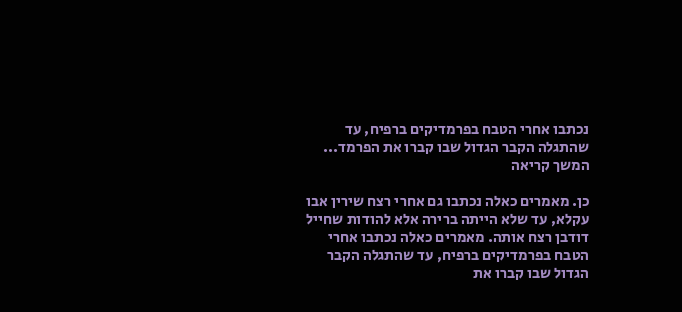נכתבו אחרי הטבח בפרמדיקים ברפיח, עד שהתגלה הקבר הגדול שבו קברו את הפרמד... המשך קריאה

כן. מאמרים כאלה נכתבו גם אחרי רצח שירין אבו עקלא, עד שלא הייתה ברירה אלא להודות שחייל דודבן רצח אותה. מאמרים כאלה נכתבו אחרי הטבח בפרמדיקים ברפיח, עד שהתגלה הקבר הגדול שבו קברו את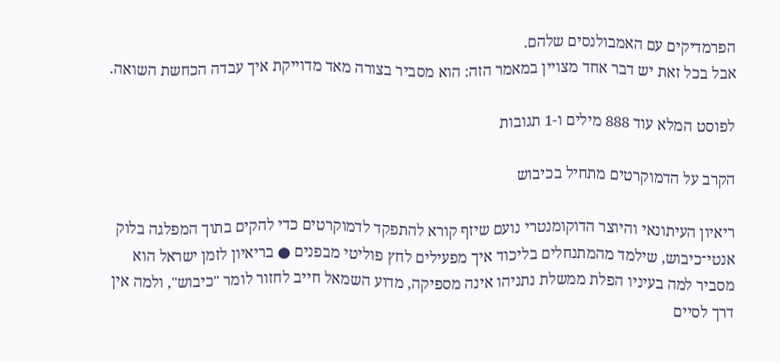הפרמדיקים עם האמבולנסים שלהם.
אבל בכל זאת יש דבר אחד מצויין במאמר הזה: הוא מסביר בצורה מאד מדוייקת איך עבדה הכחשת השואה.

לפוסט המלא עוד 888 מילים ו-1 תגובות

הקרב על הדמוקרטים מתחיל בכיבוש

ריאיון העיתונאי והיוצר הדוקומנטרי נועם שיזף קורא להתפקד לדמוקרטים כדי להקים בתוך המפלגה בלוק אנטי־כיבוש, שילמד מהמתנחלים בליכוד איך מפעילים לחץ פוליטי מבפנים ● בריאיון לזמן ישראל הוא מסביר למה בעיניו הפלת ממשלת נתניהו אינה מספיקה, מדוע השמאל חייב לחזור לומר "כיבוש", ולמה אין דרך לסיים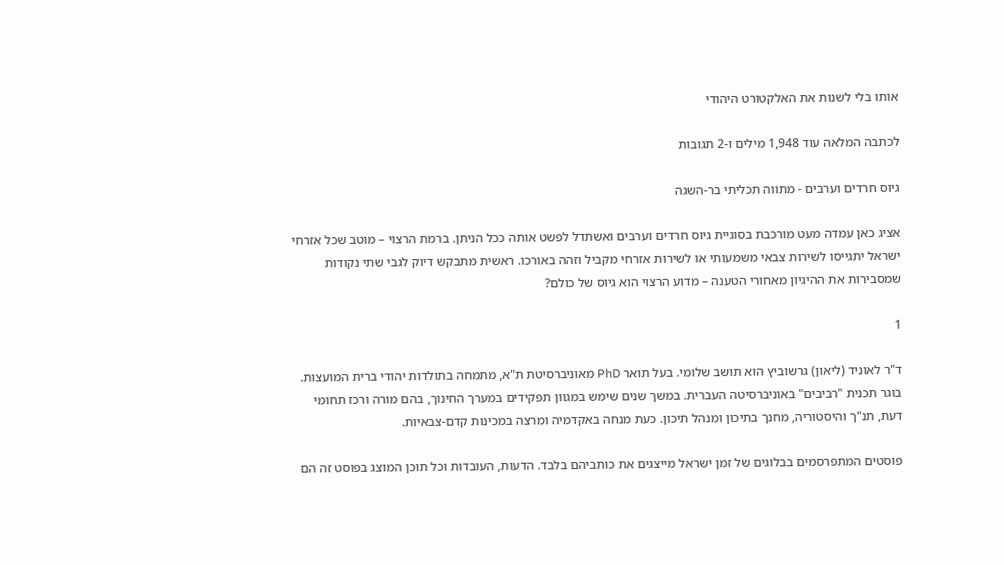אותו בלי לשנות את האלקטורט היהודי

לכתבה המלאה עוד 1,948 מילים ו-2 תגובות

גיוס חרדים וערבים - מתווה תכליתי בר-השגה

אציג כאן עמדה מעט מורכבת בסוגיית גיוס חרדים וערבים ואשתדל לפשט אותה ככל הניתן. ברמת הרצוי – מוטב שכל אזרחי ישראל יתגייסו לשירות צבאי משמעותי או לשירות אזרחי מקביל וזהה באורכו. ראשית מתבקש דיוק לגבי שתי נקודות שמסבירות את ההיגיון מאחורי הטענה – מדוע הרצוי הוא גיוס של כולם?

1

ד"ר לאוניד (ליאון) גרשוביץ הוא תושב שלומי. בעל תואר PhD מאוניברסיטת ת"א, מתמחה בתולדות יהודי ברית המועצות. בוגר תכנית "רביבים" באוניברסיטה העברית. במשך שנים שימש במגוון תפקידים במערך החינוך, בהם מורה ורכז תחומי דעת, תנ"ך והיסטוריה, מחנך בתיכון ומנהל תיכון. כעת מנחה באקדמיה ומרצה במכינות קדם-צבאיות.

פוסטים המתפרסמים בבלוגים של זמן ישראל מייצגים את כותביהם בלבד. הדעות, העובדות וכל תוכן המוצג בפוסט זה הם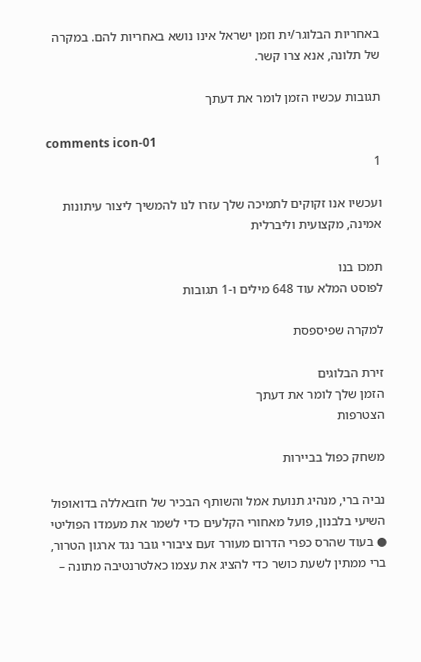באחריות הבלוגר/ית וזמן ישראל אינו נושא באחריות להם. במקרה של תלונה, אנא צרו קשר.

תגובות עכשיו הזמן לומר את דעתך

comments icon-01
1

ועכשיו אנו זקוקים לתמיכה שלך עזרו לנו להמשיך ליצור עיתונות אמינה, מקצועית וליברלית

תמכו בנו
לפוסט המלא עוד 648 מילים ו-1 תגובות

למקרה שפיספסת

זירת הבלוגים
הזמן שלך לומר את דעתך
הצטרפות

משחק כפול בביירות

נביה ברי, מנהיג תנועת אמל והשותף הבכיר של חזבאללה בדואופול השיעי בלבנון, פועל מאחורי הקלעים כדי לשמר את מעמדו הפוליטי ● בעוד שהרס כפרי הדרום מעורר זעם ציבורי גובר נגד ארגון הטרור, ברי ממתין לשעת כושר כדי להציג את עצמו כאלטרנטיבה מתונה –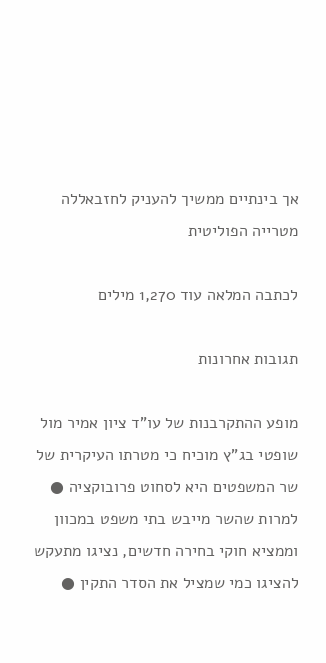אך בינתיים ממשיך להעניק לחזבאללה מטרייה הפוליטית

לכתבה המלאה עוד 1,270 מילים

תגובות אחרונות

מופע ההתקרבנות של עו"ד ציון אמיר מול שופטי בג"ץ מוכיח כי מטרתו העיקרית של שר המשפטים היא לסחוט פרובוקציה ● למרות שהשר מייבש בתי משפט במכוון וממציא חוקי בחירה חדשים, נציגו מתעקש להציגו כמי שמציל את הסדר התקין ●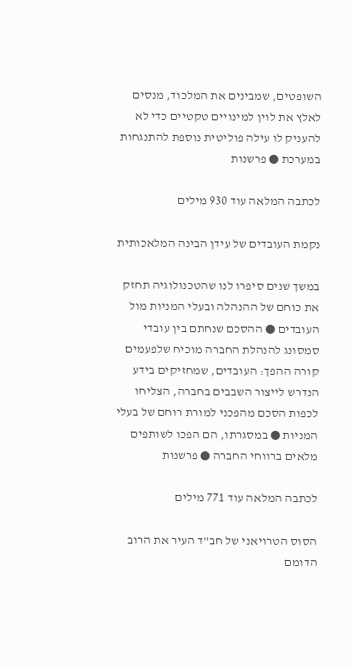השופטים, שמבינים את המלכוד, מנסים לאלץ את לוין למינויים טקטיים כדי לא להעניק לו עילה פוליטית נוספת להתנגחות במערכת ● פרשנות

לכתבה המלאה עוד 930 מילים

נקמת העובדים של עידן הבינה המלאכותית

במשך שנים סיפרו לנו שהטכנולוגיה תחזק את כוחם של ההנהלה ובעלי המניות מול העובדים ● ההסכם שנחתם בין עובדי סמסונג להנהלת החברה מוכיח שלפעמים קורה ההפך: העובדים, שמחזיקים בידע הנדרש לייצור השבבים בחברה, הצליחו לכפות הסכם מהפכני למורת רוחם של בעלי המניות ● במסגרתו, הם הפכו לשותפים מלאים ברווחי החברה ● פרשנות

לכתבה המלאה עוד 771 מילים

הסוס הטרויאני של חב"ד העיר את הרוב הדומם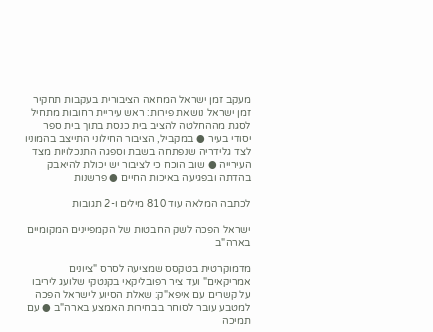מעקב זמן ישראל המחאה הציבורית בעקבות תחקיר זמן ישראל נושאת פירות: ראש עיריית רחובות מתחיל לסגת מההחלטה להציב בית כנסת בתוך בית ספר יסודי בעיר ● במקביל, הציבור החילוני התייצב בהמוניו לצד גלידריה שנפתחה בשבת וספגה התנכלויות מצד העירייה ● שוב הוכח כי לציבור יש יכולת להיאבק בהדתה ובפגיעה באיכות החיים ● פרשנות

לכתבה המלאה עוד 810 מילים ו-2 תגובות

ישראל הפכה לשק החבטות של הקמפיינים המקומיים בארה"ב

מדמוקרטית בטקסס שמציעה לסרס "ציונים אמריקאים" ועד ציר רפובליקאי בקנטקי שלועג ליריבו על קשרים עם איפא"ק: שאלת הסיוע לישראל הפכה למטבע עובר לסוחר בבחירות האמצע בארה"ב ● עם תמיכה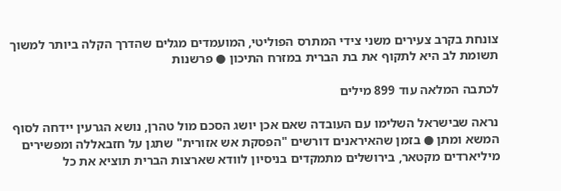צונחת בקרב צעירים משני צידי המתרס הפוליטי, המועמדים מגלים שהדרך הקלה ביותר למשוך תשומת לב היא לתקוף את בת הברית במזרח התיכון ● פרשנות

לכתבה המלאה עוד 899 מילים

נראה שבישראל השלימו עם העובדה שאם אכן יושג הסכם מול טהרן, נושא הגרעין יידחה לסוף המשא ומתן ● בזמן שהאיראנים דורשים "הפסקת אש אזורית" שתגן על חזבאללה ומפשירים מיליארדים מקטאר, בירושלים מתמקדים בניסיון לוודא שארצות הברית תוציא את כל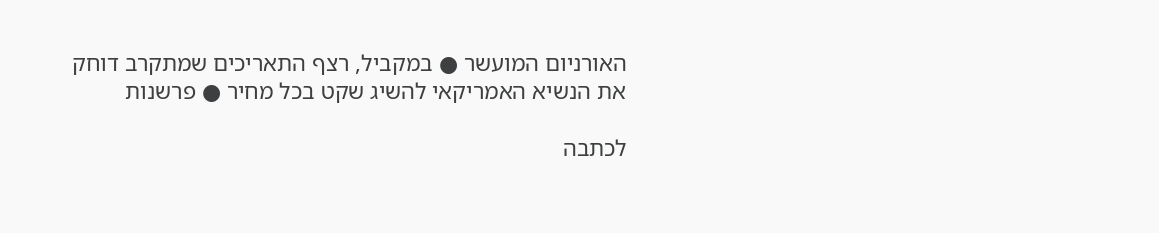האורניום המועשר ● במקביל, רצף התאריכים שמתקרב דוחק את הנשיא האמריקאי להשיג שקט בכל מחיר ● פרשנות

לכתבה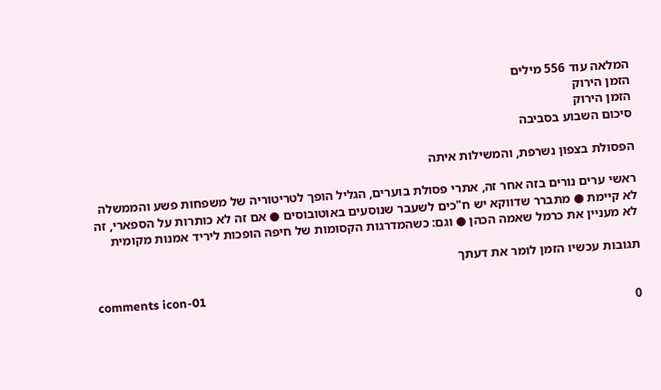המלאה עוד 556 מילים
הזמן הירוק
הזמן הירוק
סיכום השבוע בסביבה

הפסולת בצפון נשרפת, והמשילות איתה

ראשי ערים נורים בזה אחר זה, אתרי פסולת בוערים, הגליל הופך לטריטוריה של משפחות פשע והממשלה לא קיימת ● מתברר שדווקא יש ח"כים לשעבר שנוסעים באוטובוסים ● אם זה לא כותרות על הספארי, זה לא מעניין את כרמל שאמה הכהן ● וגם: כשהמדרגות הקסומות של חיפה הופכות ליריד אמנות מקומית

תגובות עכשיו הזמן לומר את דעתך

comments icon-01
0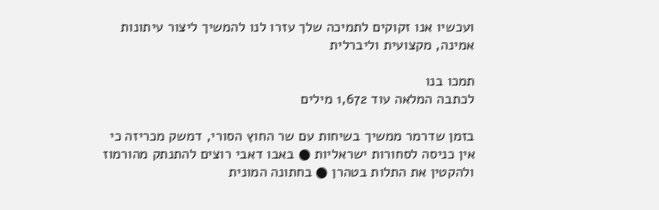ועכשיו אנו זקוקים לתמיכה שלך עזרו לנו להמשיך ליצור עיתונות אמינה, מקצועית וליברלית

תמכו בנו
לכתבה המלאה עוד 1,672 מילים

בזמן שדרמר ממשיך בשיחות עם שר החוץ הסורי, דמשק מכריזה כי אין כניסה לסחורות ישראליות ● באבו דאבי רוצים להתנתק מהורמוז ולהקטין את התלות בטהרן ● בחתונה המונית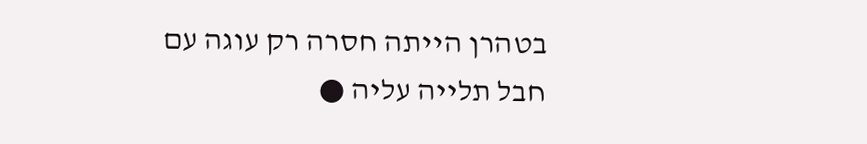בטהרן הייתה חסרה רק עוגה עם חבל תלייה עליה ●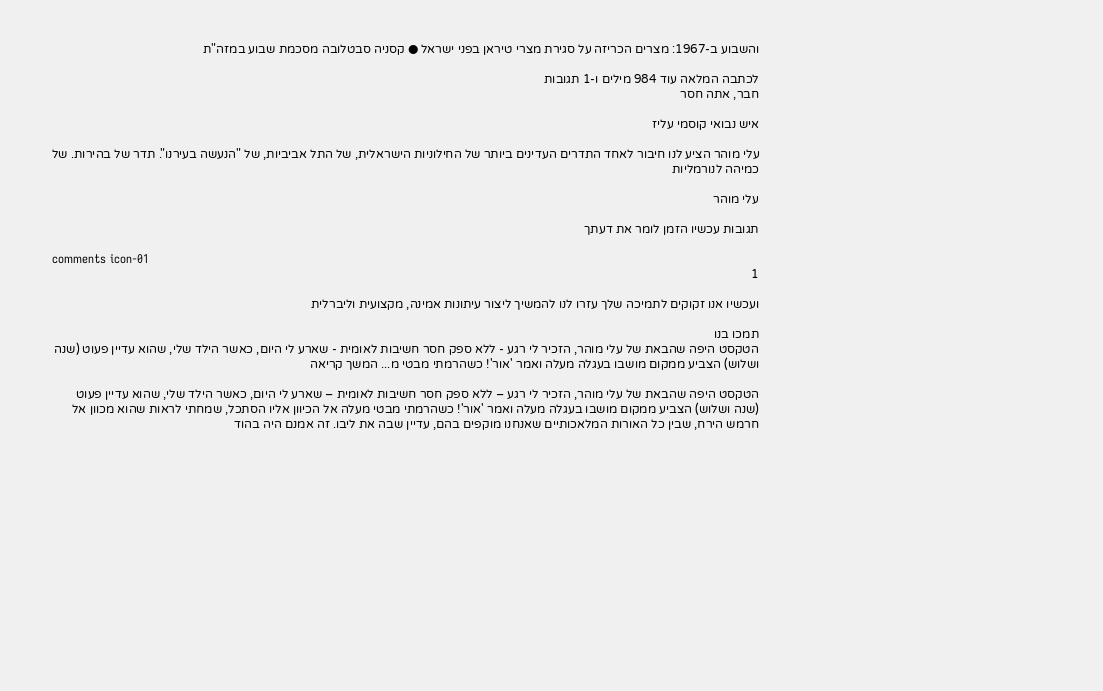והשבוע ב-1967: מצרים הכריזה על סגירת מצרי טיראן בפני ישראל ● קסניה סבטלובה מסכמת שבוע במזה"ת

לכתבה המלאה עוד 984 מילים ו-1 תגובות
חבר, אתה חסר

איש נבואי קוסמי עליז

עלי מוהר הציע לנו חיבור לאחד התדרים העדינים ביותר של החילוניות הישראלית, של התל אביביות, של "הנעשה בעירנו". תדר של בהירות. של כמיהה לנורמליות

עלי מוהר

תגובות עכשיו הזמן לומר את דעתך

comments icon-01
1

ועכשיו אנו זקוקים לתמיכה שלך עזרו לנו להמשיך ליצור עיתונות אמינה, מקצועית וליברלית

תמכו בנו
הטקסט היפה שהבאת של עלי מוהר, הזכיר לי רגע - ללא ספק חסר חשיבות לאומית - שארע לי היום, כאשר הילד שלי, שהוא עדיין פעוט (שנה ושלוש) הצביע ממקום מושבו בעגלה מעלה ואמר 'אור'! כשהרמתי מבטי מ... המשך קריאה

הטקסט היפה שהבאת של עלי מוהר, הזכיר לי רגע – ללא ספק חסר חשיבות לאומית – שארע לי היום, כאשר הילד שלי, שהוא עדיין פעוט (שנה ושלוש) הצביע ממקום מושבו בעגלה מעלה ואמר 'אור'! כשהרמתי מבטי מעלה אל הכיוון אליו הסתכל, שמחתי לראות שהוא מכוון אל חרמש הירח, שבין כל האורות המלאכותיים שאנחנו מוקפים בהם, עדיין שבה את ליבו. זה אמנם היה בהוד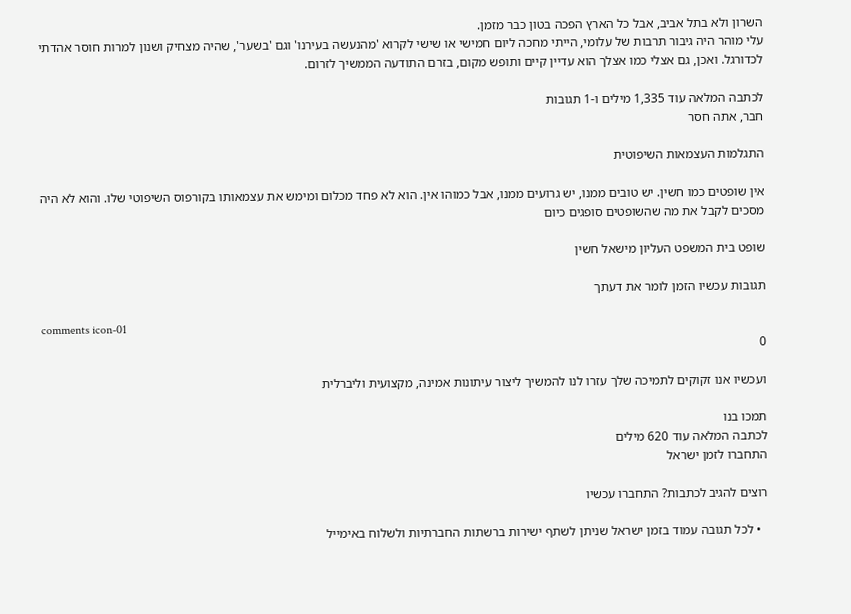השרון ולא בתל אביב, אבל כל הארץ הפכה בטון כבר מזמן.
עלי מוהר היה גיבור תרבות של עלומי, הייתי מחכה ליום חמישי או שישי לקרוא 'מהנעשה בעירנו' וגם 'בשער', שהיה מצחיק ושנון למרות חוסר אהדתי לכדורגל. ואכן, גם אצלי כמו אצלך הוא עדיין קיים ותופש מקום, בזרם התודעה הממשיך לזרום.

לכתבה המלאה עוד 1,335 מילים ו-1 תגובות
חבר, אתה חסר

התגלמות העצמאות השיפוטית

אין שופטים כמו חשין. יש טובים ממנו, יש גרועים ממנו, אבל כמוהו אין. הוא לא פחד מכלום ומימש את עצמאותו בקורפוס השיפוטי שלו. והוא לא היה מסכים לקבל את מה שהשופטים סופגים כיום

שופט בית המשפט העליון מישאל חשין

תגובות עכשיו הזמן לומר את דעתך

comments icon-01
0

ועכשיו אנו זקוקים לתמיכה שלך עזרו לנו להמשיך ליצור עיתונות אמינה, מקצועית וליברלית

תמכו בנו
לכתבה המלאה עוד 620 מילים
התחברו לזמן ישראל

רוצים להגיב לכתבות? התחברו עכשיו

  • לכל תגובה עמוד בזמן ישראל שניתן לשתף ישירות ברשתות החברתיות ולשלוח באימייל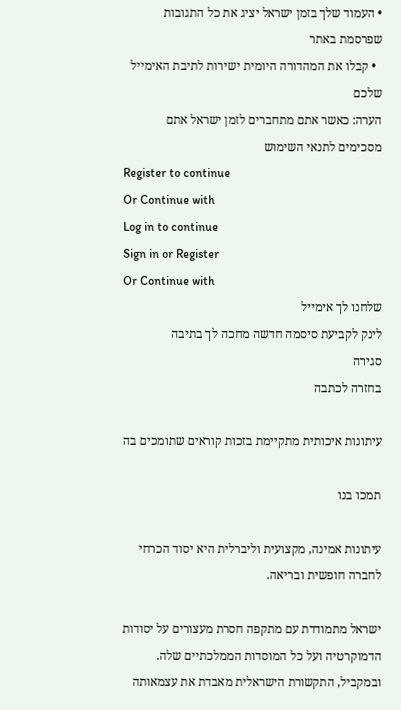• העמוד שלך בזמן ישראל יציג את כל התגובות שפרסמת באתר
  • קבלו את המהדורה היומית ישירות לתיבת האימייל שלכם
הערה: כאשר אתם מתחברים לזמן ישראל אתם מסכימים לתנאי השימוש
Register to continue
Or Continue with
Log in to continue
Sign in or Register
Or Continue with
שלחנו לך אימייל
לינק לקביעת סיסמה חדשה מחכה לך בתיבה
סגירה
בחזרה לכתבה

עיתונות איכותית מתקיימת בזכות קוראים שתומכים בה

תמכו בנו

עיתונות אמינה, מקצועית וליברלית היא יסוד הכרחי לחברה חופשית ובריאה.

ישראל מתמודדת עם מתקפה חסרת מעצורים על יסודות הדמוקרטיה ועל כל המוסדות הממלכתיים שלה. ובמקביל, התקשורת הישראלית מאבדת את עצמאותה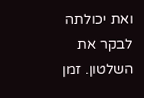ואת יכולתה לבקר את השלטון. זמן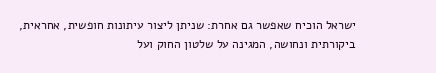ישראל הוכיח שאפשר גם אחרת: שניתן ליצור עיתונות חופשית, אחראית, ביקורתית ונחושה, המגינה על שלטון החוק ועל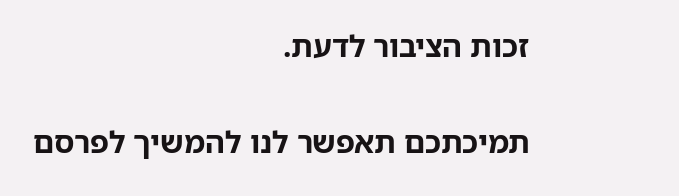זכות הציבור לדעת.

תמיכתכם תאפשר לנו להמשיך לפרסם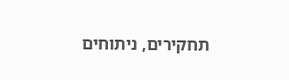תחקירים, ניתוחים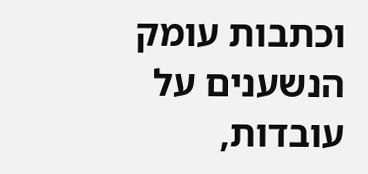וכתבות עומק הנשענים על עובדות,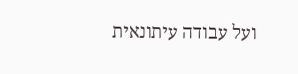ועל עבודה עיתונאית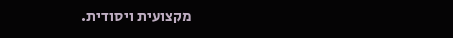מקצועית ויסודית.